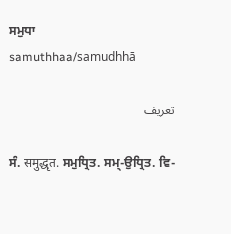ਸਮੁਧਾ
samuthhaa/samudhhā

تعریف

ਸੰ. समुद्धृत. ਸਮੁਧ੍ਰਿਤ. ਸਮ੍‌-ਉਧ੍ਰਿਤ. ਵਿ-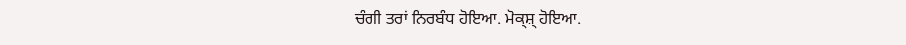ਚੰਗੀ ਤਰਾਂ ਨਿਰਬੰਧ ਹੋਇਆ. ਮੋਕ੍ਸ਼੍‍ ਹੋਇਆ.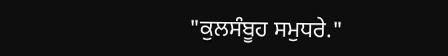"ਕੁਲਸੰਬੂਹ ਸਮੁਧਰੇ."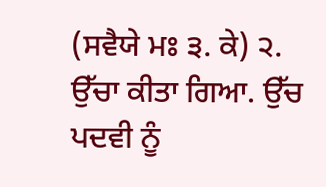(ਸਵੈਯੇ ਮਃ ੩. ਕੇ) ੨. ਉੱਚਾ ਕੀਤਾ ਗਿਆ. ਉੱਚ ਪਦਵੀ ਨੂੰ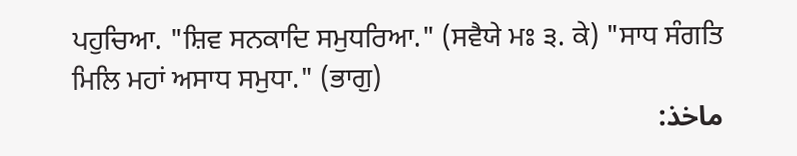ਪਹੁਚਿਆ. "ਸ਼ਿਵ ਸਨਕਾਦਿ ਸਮੁਧਰਿਆ." (ਸਵੈਯੇ ਮਃ ੩. ਕੇ) "ਸਾਧ ਸੰਗਤਿ ਮਿਲਿ ਮਹਾਂ ਅਸਾਧ ਸਮੁਧਾ." (ਭਾਗੁ)
ماخذ: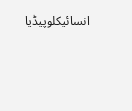انسائیکلوپیڈیا